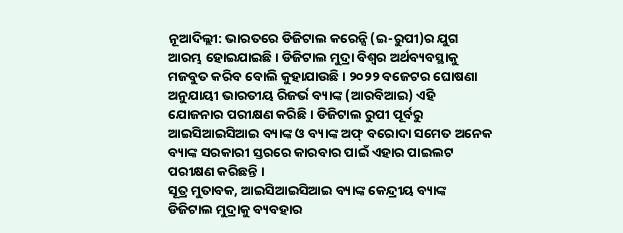ନୂଆଦିଲ୍ଲୀ: ଭାରତରେ ଡିଜିଟାଲ କରେନ୍ସି (ଇ-ରୁପୀ)ର ଯୁଗ ଆରମ୍ଭ ହୋଇଯାଇଛି । ଡିଜିଟାଲ ମୁଦ୍ରା ବିଶ୍ୱର ଅର୍ଥବ୍ୟବସ୍ଥାକୁ ମଜବୁତ କରିବ ବୋଲି କୁହାଯାଉଛି । ୨୦୨୨ ବଜେଟର ଘୋଷଣା ଅନୁଯାୟୀ ଭାରତୀୟ ରିଜର୍ଭ ବ୍ୟାଙ୍କ (ଆରବିଆଇ) ଏହି ଯୋଜନାର ପରୀକ୍ଷଣ କରିଛି । ଡିଜିଟାଲ ରୁପୀ ପୂର୍ବରୁ ଆଇସିଆଇସିଆଇ ବ୍ୟାଙ୍କ ଓ ବ୍ୟାଙ୍କ ଅଫ୍ ବରୋଦା ସମେତ ଅନେକ ବ୍ୟାଙ୍କ ସରକାରୀ ସ୍ତରରେ କାରବାର ପାଇଁ ଏହାର ପାଇଲଟ ପରୀକ୍ଷଣ କରିଛନ୍ତି ।
ସୂତ୍ର ମୁତାବକ, ଆଇସିଆଇସିଆଇ ବ୍ୟାଙ୍କ କେନ୍ଦ୍ରୀୟ ବ୍ୟାଙ୍କ ଡିଜିଟାଲ ମୁଦ୍ରାକୁ ବ୍ୟବହାର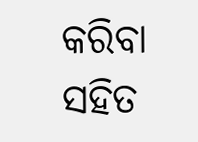କରିବା ସହିତ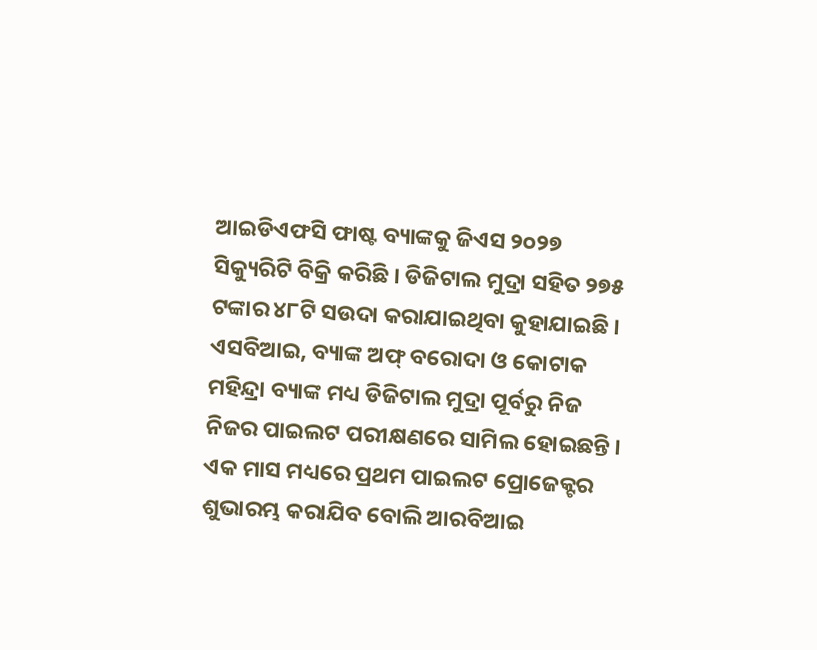ଆଇଡିଏଫସି ଫାଷ୍ଟ ବ୍ୟାଙ୍କକୁ ଜିଏସ ୨୦୨୭ ସିକ୍ୟୁରିଟି ବିକ୍ରି କରିଛି । ଡିଜିଟାଲ ମୁଦ୍ରା ସହିତ ୨୭୫ ଟଙ୍କାର ୪୮ଟି ସଉଦା କରାଯାଇଥିବା କୁହାଯାଇଛି । ଏସବିଆଇ, ବ୍ୟାଙ୍କ ଅଫ୍ ବରୋଦା ଓ କୋଟାକ ମହିନ୍ଦ୍ରା ବ୍ୟାଙ୍କ ମଧ୍ୟ ଡିଜିଟାଲ ମୁଦ୍ରା ପୂର୍ବରୁ ନିଜ ନିଜର ପାଇଲଟ ପରୀକ୍ଷଣରେ ସାମିଲ ହୋଇଛନ୍ତି ।
ଏକ ମାସ ମଧ୍ୟରେ ପ୍ରଥମ ପାଇଲଟ ପ୍ରୋଜେକ୍ଟର ଶୁଭାରମ୍ଭ କରାଯିବ ବୋଲି ଆରବିଆଇ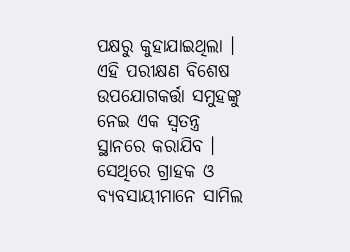ପକ୍ଷରୁ କୁହାଯାଇଥିଲା । ଏହି ପରୀକ୍ଷଣ ବିଶେଷ ଉପଯୋଗକର୍ତ୍ତା ସମୁହଙ୍କୁ ନେଇ ଏକ ସ୍ୱତନ୍ତ୍ର ସ୍ଥାନରେ କରାଯିବ । ସେଥିରେ ଗ୍ରାହକ ଓ ବ୍ୟବସାୟୀମାନେ ସାମିଲ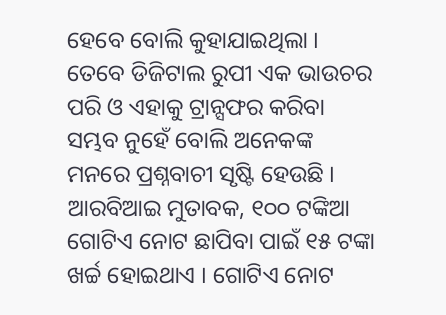ହେବେ ବୋଲି କୁହାଯାଇଥିଲା । ତେବେ ଡିଜିଟାଲ ରୁପୀ ଏକ ଭାଉଚର ପରି ଓ ଏହାକୁ ଟ୍ରାନ୍ସଫର କରିବା ସମ୍ଭବ ନୁହେଁ ବୋଲି ଅନେକଙ୍କ ମନରେ ପ୍ରଶ୍ନବାଚୀ ସୃଷ୍ଟି ହେଉଛି ।
ଆରବିଆଇ ମୁତାବକ, ୧୦୦ ଟଙ୍କିଆ ଗୋଟିଏ ନୋଟ ଛାପିବା ପାଇଁ ୧୫ ଟଙ୍କା ଖର୍ଚ୍ଚ ହୋଇଥାଏ । ଗୋଟିଏ ନୋଟ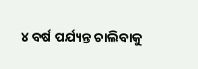୪ ବର୍ଷ ପର୍ଯ୍ୟନ୍ତ ଚାଲିବାକୁ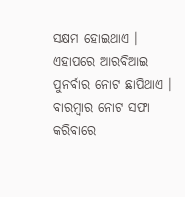ସକ୍ଷମ ହୋଇଥାଏ । ଏହାପରେ ଆରବିଆଇ ପୁନର୍ବାର ନୋଟ ଛାପିଥାଏ । ବାରମ୍ବାର ନୋଟ ସଫା କରିବାରେ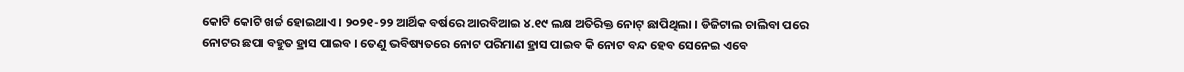କୋଟି କୋଟି ଖର୍ଚ୍ଚ ହୋଇଥାଏ । ୨୦୨୧-୨୨ ଆର୍ଥିକ ବର୍ଷରେ ଆରବିଆଇ ୪.୧୯ ଲକ୍ଷ ଅତିରିକ୍ତ ନୋଟ୍ ଛାପିଥିଲା । ଡିଜିଟାଲ ଚାଲିବା ପରେ ନୋଟର ଛପା ବହୁତ ହ୍ରାସ ପାଇବ । ତେଣୁ ଭବିଷ୍ୟତରେ ନୋଟ ପରିମାଣ ହ୍ରାସ ପାଇବ କି ନୋଟ ବନ୍ଦ ହେବ ସେନେଇ ଏବେ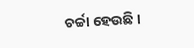ଚର୍ଚ୍ଚା ହେଉଛି ।